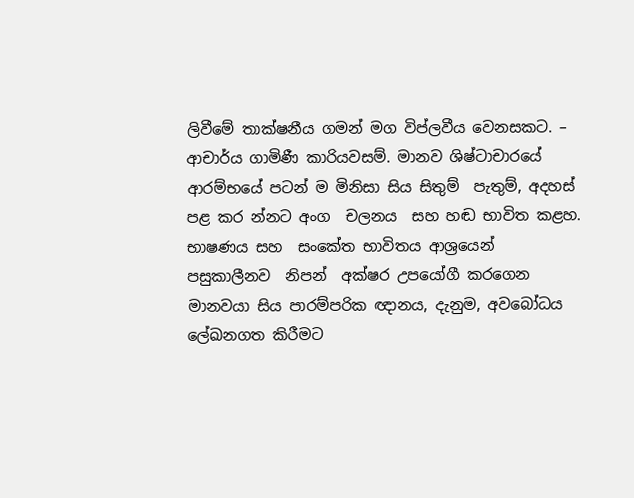ලිවීමේ තාක්ෂනීය ගමන් මග විප්ලවීය වෙනසකට. – ආචාර්ය ගාමිණී කාරියවසම්. මානව ශිෂ්ටාචාරයේ ආරම්භයේ පටන් ම මිනිසා සිය සිතුම්  පැතුම්, අදහස් පළ කර න්නට අංග  චලනය  සහ හඬ භාවිත කළහ. භාෂණය සහ  සංකේත භාවිතය ආශ්‍රයෙන්  පසුකාලීනව  නිපන්  අක්ෂර උපයෝගී කරගෙන මානවයා සිය පාරම්පරික ඥානය, දැනුම, අවබෝධය ලේඛනගත කිරීමට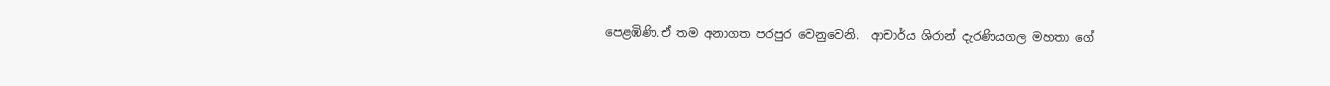පෙළඹිණි.ඒ තම අනාගත පරපුර වෙනුවෙනි.  ආචාර්ය ශිරාන් දැරණියගල මහතා ගේ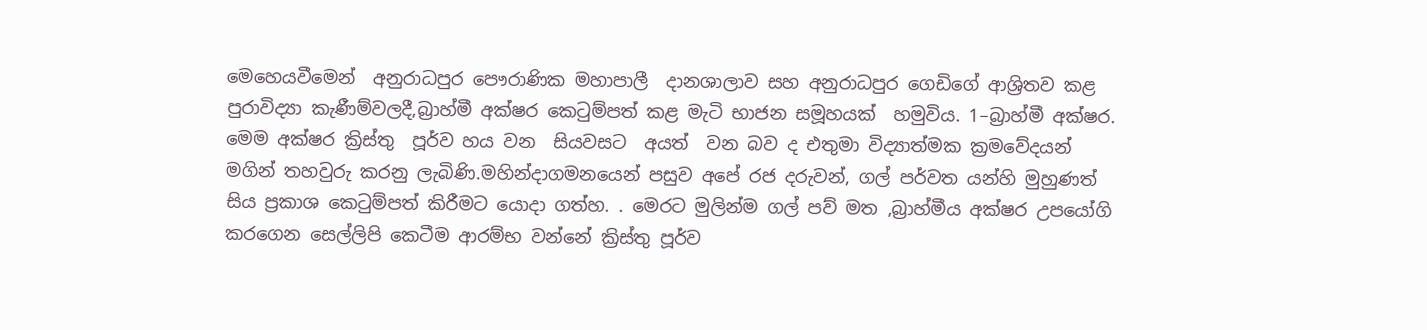මෙහෙයවීමෙන්  අනුරාධපුර පෞරාණික මහාපාලී  දානශාලාව සහ අනුරාධපුර ගෙඩිගේ ආශ්‍රිතව කළ  පුරාවිද්‍යා කැණීම්වලදී,බ්‍රාහ්මී අක්ෂර කෙටුම්පත් කළ මැටි භාජන සමූහයක්  හමුවිය. 1–බ්‍රාහ්මී අක්ෂර. මෙම අක්ෂර ක්‍රිස්තු  පූර්ව හය වන  සියවසට  අයත්  වන බව ද එතුමා විද්‍යාත්මක ක්‍රමවේදයන් මගින් තහවුරු කරනු ලැබිණි.මහින්දාගමනයෙන් පසුව අපේ රජ දරුවන්, ගල් පර්වත යන්හි මුහුණත් සිය ප්‍රකාශ කෙටුම්පත් කිරීමට යොදා ගත්හ. . මෙරට මුලින්ම ගල් පව් මත ,බ්‍රාහ්මීය අක්ෂර උපයෝගි කරගෙන සෙල්ලිපි කෙටීම ආරම්භ වන්නේ ක්‍රිස්තු පූර්ව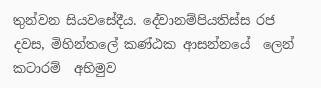තුන්වන සියවසේදීය. දේවානම්පියතිස්ස රජ දවස, මිහින්තලේ කණ්ඨක ආසන්නයේ  ලෙන් කටාරම්  අභිමුව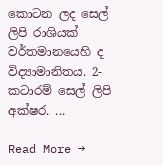කොටන ලද සෙල්  ලිපි රාශියක් වර්තමානයෙහි ද විද්‍යාමානිතය. 2-  කටාරම් සෙල් ලිපි අක්ෂර. ...

Read More →